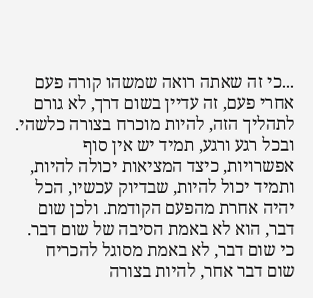...כי זה שאתה רואה שמשהו קורה פעם אחרי פעם, זה עדיין בשום דרך, לא גורם לתהליך הזה, להיות מוכרח בצורה כלשהי. ובכל רגע ורגע, תמיד יש אין סוף אפשרויות, כיצד המציאות יכולה להיות, ותמיד יכול להיות, שבדיוק עכשיו, הכל יהיה אחרת מהפעם הקודמת. ולכן שום דבר, הוא לא באמת הסיבה של שום דבר. כי שום דבר, לא באמת מסוגל להכריח שום דבר אחר, להיות בצורה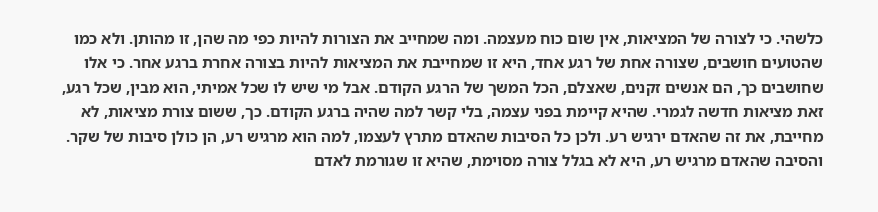כלשהי. כי לצורה של המציאות, אין שום כוח מעצמה. ומה שמחייב את הצורות להיות כפי מה שהן, זו מהותן. ולא כמו שהטועים חושבים, שצורה אחת של רגע אחד, היא זו שמחייבת את המציאות להיות בצורה אחרת ברגע אחר. כי אלו שחושבים כך, הם אנשים זקנים, שאצלם, הכל המשך של הרגע הקודם. אבל מי שיש לו שכל אמיתי, הוא מבין, שכל רגע, זאת מציאות חדשה לגמרי. שהיא קיימת בפני עצמה, בלי קשר למה שהיה ברגע הקודם. כך, ששום צורת מציאות, לא מחייבת, את זה שהאדם ירגיש רע. ולכן כל הסיבות שהאדם מתרץ לעצמו, למה הוא מרגיש רע, הן כולן סיבות של שקר. והסיבה שהאדם מרגיש רע, היא לא בגלל צורה מסוימת, שהיא זו שגורמת לאדם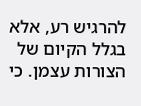להרגיש רע, אלא בגלל הקיום של הצורות עצמן. כי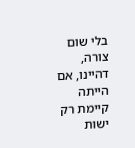בלי שום צורה, דהיינו, אם הייתה קיימת רק ישות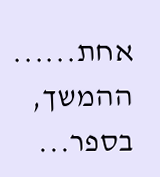אחת......
ההמשך, בספר...